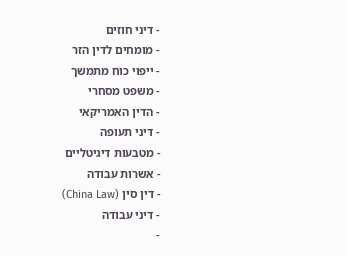- דיני חוזים
- מומחים לדין הזר
- ייפוי כוח מתמשך
- משפט מסחרי
- הדין האמריקאי
- דיני תעופה
- מטבעות דיגיטליים
- אשרות עבודה
- דין סין (China Law)
- דיני עבודה
-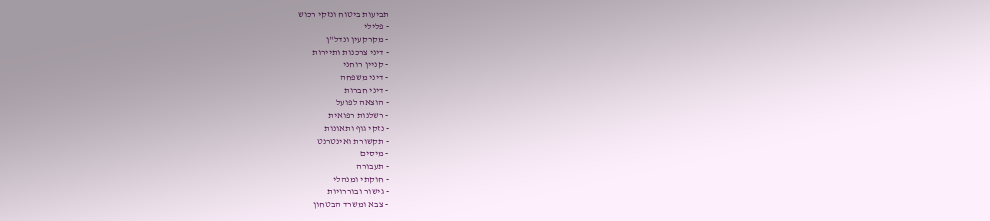תביעות ביטוח ונזקי רכוש
- פלילי
- מקרקעין ונדל"ן
- דיני צרכנות ותיירות
- קניין רוחני
- דיני משפחה
- דיני חברות
- הוצאה לפועל
- רשלנות רפואית
- נזקי גוף ותאונות
- תקשורת ואינטרנט
- מיסים
- תעבורה
- חוקתי ומנהלי
- גישור ובוררויות
- צבא ומשרד הבטחון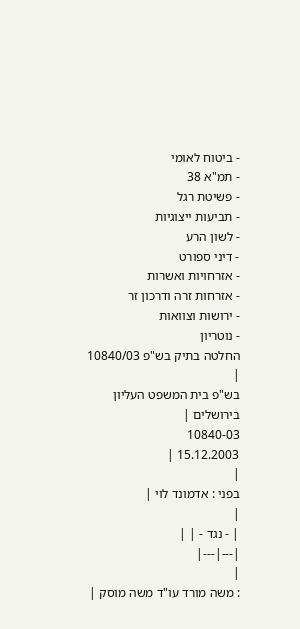- ביטוח לאומי
- תמ"א 38
- פשיטת רגל
- תביעות ייצוגיות
- לשון הרע
- דיני ספורט
- אזרחויות ואשרות
- אזרחות זרה ודרכון זר
- ירושות וצוואות
- נוטריון
החלטה בתיק בש"פ 10840/03
|
בש"פ בית המשפט העליון בירושלים |
10840-03
15.12.2003 |
|
בפני : אדמונד לוי |
|
| - נגד - | |
|---|---|
|
: משה מורד עו"ד משה מוסק |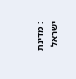: מדינת ישראל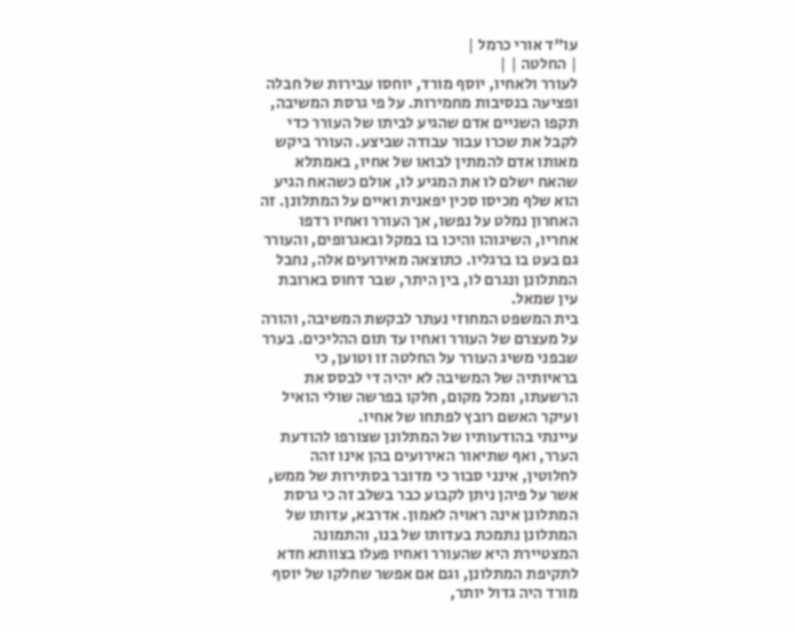עו"ד אורי כרמל |
| החלטה | |
לעורר ולאחיו, יוסף מורד, יוחסו עבירות של חבלה ופציעה בנסיבות מחמירות. על פי גרסת המשיבה, תקפו השניים אדם שהגיע לביתו של העורר כדי לקבל את שכרו עבור עבודה שביצע. העורר ביקש מאותו אדם להמתין לבואו של אחיו, באמתלא שהאח ישלם לו את המגיע לו, אולם כשהאח הגיע הוא שלף מכיסו סכין יפאנית ואיים על המתלונן. זה האחרון נמלט על נפשו, אך העורר ואחיו רדפו אחריו, השיגוהו והיכו בו במקל ובאגרופים, והעורר גם בעט בו ברגליו. כתוצאה מאירועים אלה, נחבל המתלונן ונגרם לו, בין היתר, שבר דחוס בארובת עין שמאל.
בית המשפט המחוזי נעתר לבקשת המשיבה, והורה על מעצרם של העורר ואחיו עד תום ההליכים. בערר שבפני משיג העורר על החלטה זו וטוען, כי בראיותיה של המשיבה לא יהיה די לבסס את הרשעתו, ומכל מקום, חלקו בפרשה שולי הואיל ועיקר האשם רובץ לפתחו של אחיו.
עיינתי בהודעותיו של המתלונן שצורפו להודעת הערר, ואף שתיאור האירועים בהן אינו זהה לחלוטין, אינני סבור כי מדובר בסתירות של ממש, אשר על פיהן ניתן לקבוע כבר בשלב זה כי גרסת המתלונן אינה ראויה לאמון. אדרבא, עדותו של המתלונן נתמכת בעדותו של בנו, והתמונה המצטיירת היא שהעורר ואחיו פעלו בצוותא חדא לתקיפת המתלונן, וגם אם אפשר שחלקו של יוסף מורד היה גדול יותר,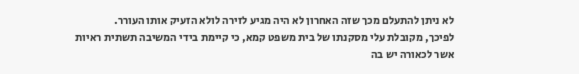לא ניתן להתעלם מכך שזה האחרון לא היה מגיע לזירה לולא הזעיק אותו העורר.
לפיכך, מקובלת עלי מסקנתו של בית משפט קמא, כי קיימת בידי המשיבה תשתית ראיות אשר לכאורה יש בה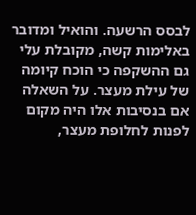לבסס הרשעה. והואיל ומדובר באלימות קשה, מקובלת עלי גם ההשקפה כי הוכח קיומה של עילת מעצר. על השאלה אם בנסיבות אלו היה מקום לפנות לחלופת מעצר,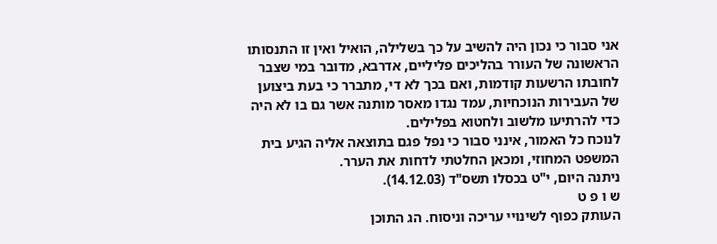אני סבור כי נכון היה להשיב על כך בשלילה, הואיל ואין זו התנסותו הראשונה של העורר בהליכים פליליים, אדרבא, מדובר במי שצבר לחובתו הרשעות קודמות, ואם בכך לא די, מתברר כי בעת ביצוען של העבירות הנוכחיות, עמד נגדו מאסר מותנה אשר גם בו לא היה כדי להרתיעו מלשוב ולחטוא בפלילים.
לנוכח כל האמור, אינני סבור כי נפל פגם בתוצאה אליה הגיע בית המשפט המחוזי, ומכאן החלטתי לדחות את הערר.
ניתנה היום, י"ט בכסלו תשס"ד (14.12.03).
ש ו פ ט
העותק כפוף לשינויי עריכה וניסוח. הג התוכן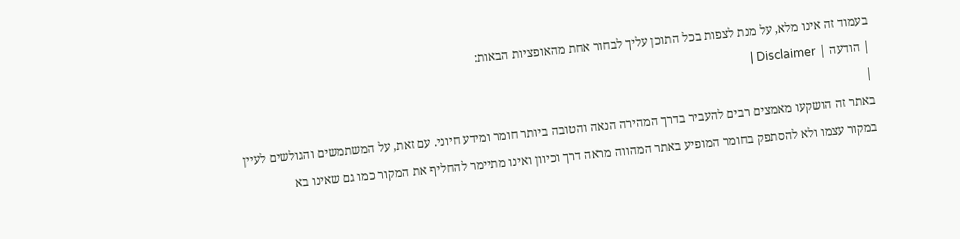בעמוד זה אינו מלא, על מנת לצפות בכל התוכן עליך לבחור אחת מהאופציות הבאות:
| הודעה | Disclaimer |
|
באתר זה הושקעו מאמצים רבים להעביר בדרך המהירה הנאה והטובה ביותר חומר ומידע חיוני. עם זאת, על המשתמשים והגולשים לעיין במקור עצמו ולא להסתפק בחומר המופיע באתר המהווה מראה דרך וכיוון ואינו מתיימר להחליף את המקור כמו גם שאינו בא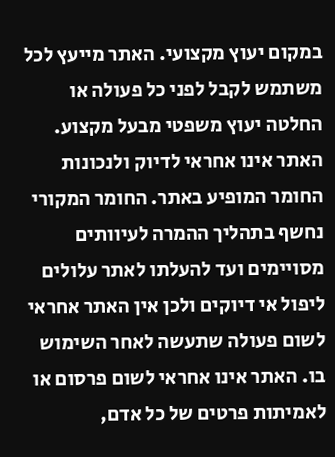במקום יעוץ מקצועי. האתר מייעץ לכל משתמש לקבל לפני כל פעולה או החלטה יעוץ משפטי מבעל מקצוע. האתר אינו אחראי לדיוק ולנכונות החומר המופיע באתר. החומר המקורי נחשף בתהליך ההמרה לעיוותים מסויימים ועד להעלתו לאתר עלולים ליפול אי דיוקים ולכן אין האתר אחראי לשום פעולה שתעשה לאחר השימוש בו. האתר אינו אחראי לשום פרסום או לאמיתות פרטים של כל אדם,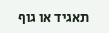תאגיד או גוף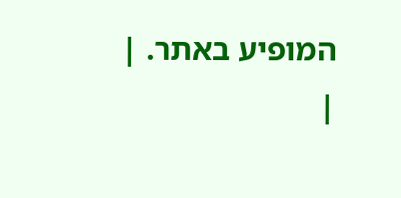המופיע באתר. |
|